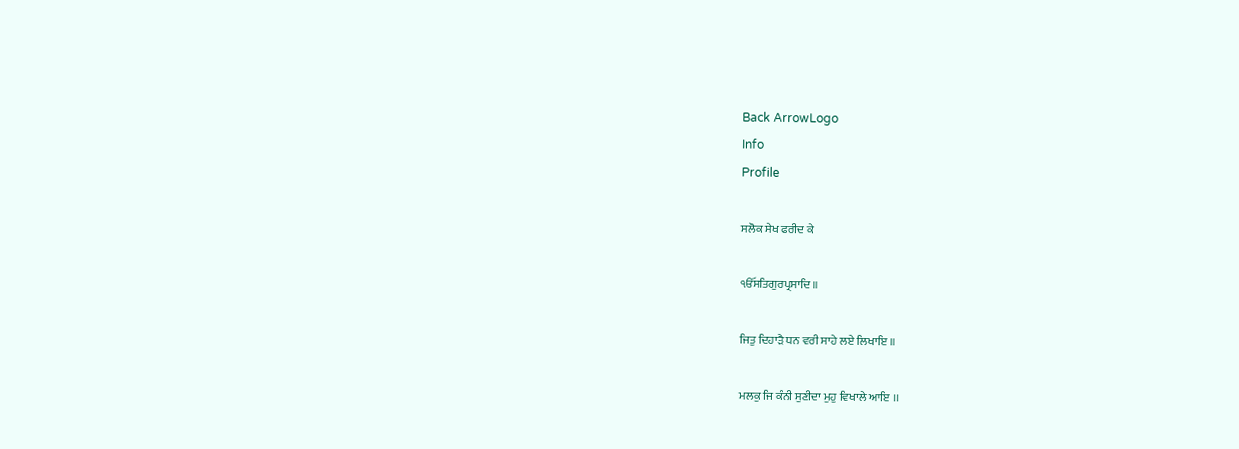Back ArrowLogo
Info
Profile

ਸਲੋਕ ਸੇਖ ਫਰੀਦ ਕੇ

ੴਸਤਿਗੁਰਪ੍ਰਸਾਦਿ ॥

ਜਿਤੁ ਦਿਹਾੜੈ ਧਨ ਵਰੀ ਸਾਹੇ ਲਏ ਲਿਖਾਇ ॥

ਮਲਕੁ ਜਿ ਕੰਨੀ ਸੁਣੀਦਾ ਮੁਹੁ ਵਿਖਾਲੇ ਆਇ ।।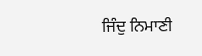ਜਿੰਦੁ ਨਿਮਾਣੀ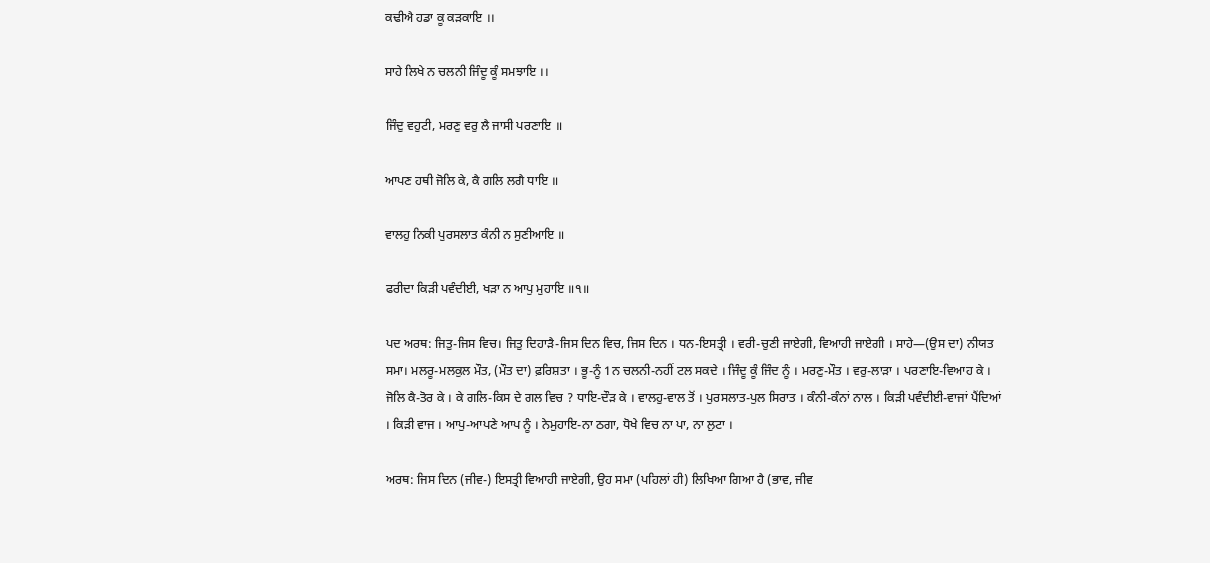ਕਢੀਐ ਹਡਾ ਕੂ ਕੜਕਾਇ ।।

ਸਾਹੇ ਲਿਖੇ ਨ ਚਲਨੀ ਜਿੰਦੂ ਕੂੰ ਸਮਝਾਇ ।।

ਜਿੰਦੁ ਵਹੁਟੀ, ਮਰਣੁ ਵਰੁ ਲੈ ਜਾਸੀ ਪਰਣਾਇ ॥

ਆਪਣ ਹਥੀ ਜੋਲਿ ਕੇ, ਕੈ ਗਲਿ ਲਗੈ ਧਾਇ ॥

ਵਾਲਹੁ ਨਿਕੀ ਪੁਰਸਲਾਤ ਕੰਨੀ ਨ ਸੁਣੀਆਇ ॥

ਫਰੀਦਾ ਕਿੜੀ ਪਵੰਦੀਈ, ਖੜਾ ਨ ਆਪੁ ਮੁਹਾਇ ॥੧॥

ਪਦ ਅਰਥ: ਜਿਤੁ-ਜਿਸ ਵਿਚ। ਜਿਤੁ ਦਿਹਾੜੈ-ਜਿਸ ਦਿਨ ਵਿਚ, ਜਿਸ ਦਿਨ । ਧਨ-ਇਸਤ੍ਰੀ । ਵਰੀ-ਚੁਣੀ ਜਾਏਗੀ, ਵਿਆਹੀ ਜਾਏਗੀ । ਸਾਹੇ—(ਉਸ ਦਾ) ਨੀਯਤ ਸਮਾ। ਮਲਰੂ-ਮਲਕੁਲ ਮੌਤ, (ਮੌਤ ਦਾ) ਫ਼ਰਿਸ਼ਤਾ । ਭੂ-ਨੂੰ 1ਨ ਚਲਨੀ-ਨਹੀਂ ਟਲ ਸਕਦੇ । ਜਿੰਦੂ ਕੂੰ ਜਿੰਦ ਨੂੰ । ਮਰਣੁ-ਮੌਤ । ਵਰੁ-ਲਾੜਾ । ਪਰਣਾਇ-ਵਿਆਹ ਕੇ । ਜੋਲਿ ਕੈ-ਤੋਰ ਕੇ । ਕੇ ਗਲਿ-ਕਿਸ ਦੇ ਗਲ ਵਿਚ ? ਧਾਇ-ਦੌੜ ਕੇ । ਵਾਲਹੁ-ਵਾਲ ਤੋਂ । ਪੁਰਸਲਾਤ-ਪੁਲ ਸਿਰਾਤ । ਕੰਨੀ-ਕੰਨਾਂ ਨਾਲ । ਕਿੜੀ ਪਵੰਦੀਈ-ਵਾਜਾਂ ਪੈਂਦਿਆਂ । ਕਿੜੀ ਵਾਜ । ਆਪੁ-ਆਪਣੇ ਆਪ ਨੂੰ । ਨੇਮੁਹਾਇ-ਨਾ ਠਗਾ, ਧੋਖੇ ਵਿਚ ਨਾ ਪਾ, ਨਾ ਲੁਟਾ ।

ਅਰਥ: ਜਿਸ ਦਿਨ (ਜੀਵ-) ਇਸਤ੍ਰੀ ਵਿਆਹੀ ਜਾਏਗੀ, ਉਹ ਸਮਾ (ਪਹਿਲਾਂ ਹੀ) ਲਿਖਿਆ ਗਿਆ ਹੈ (ਭਾਵ, ਜੀਵ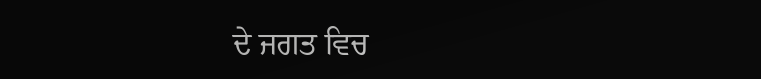ਦੇ ਜਗਤ ਵਿਚ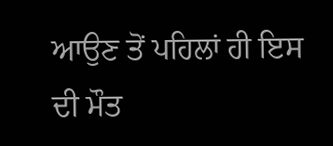ਆਉਣ ਤੋਂ ਪਹਿਲਾਂ ਹੀ ਇਸ ਦੀ ਮੌਤ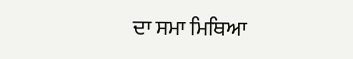ਦਾ ਸਮਾ ਮਿਥਿਆ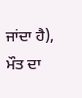ਜਾਂਦਾ ਹੈ), ਮੌਤ ਦਾ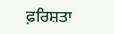ਫ਼ਰਿਸ਼ਤਾ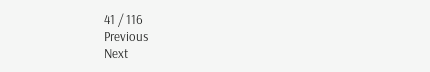41 / 116
Previous
Next